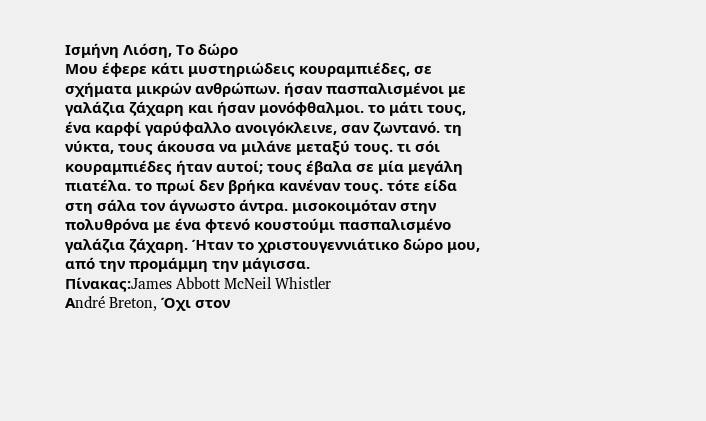Iσμήνη Λιόση, Το δώρο
Μου έφερε κάτι μυστηριώδεις κουραμπιέδες, σε σχήματα μικρών ανθρώπων. ήσαν πασπαλισμένοι με γαλάζια ζάχαρη και ήσαν μονόφθαλμοι. το μάτι τους, ένα καρφί γαρύφαλλο ανοιγόκλεινε, σαν ζωντανό. τη νύκτα, τους άκουσα να μιλάνε μεταξύ τους. τι σόι κουραμπιέδες ήταν αυτοί; τους έβαλα σε μία μεγάλη πιατέλα. το πρωί δεν βρήκα κανέναν τους. τότε είδα στη σάλα τον άγνωστο άντρα. μισοκοιμόταν στην πολυθρόνα με ένα φτενό κουστούμι πασπαλισμένο γαλάζια ζάχαρη. Ήταν το χριστουγεννιάτικο δώρο μου, από την προμάμμη την μάγισσα.
Πίνακας:James Abbott McNeil Whistler
Αndré Breton, Όχι στον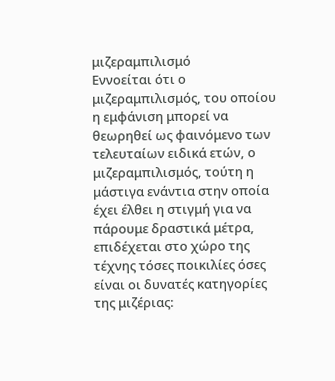μιζεραμπιλισμό
Εννοείται ότι ο μιζεραμπιλισμός, του οποίου η εμφάνιση μπορεί να θεωρηθεί ως φαινόμενο των τελευταίων ειδικά ετών, ο μιζεραμπιλισμός, τούτη η μάστιγα ενάντια στην οποία έχει έλθει η στιγμή για να πάρουμε δραστικά μέτρα, επιδέχεται στο χώρο της τέχνης τόσες ποικιλίες όσες είναι οι δυνατές κατηγορίες της μιζέριας: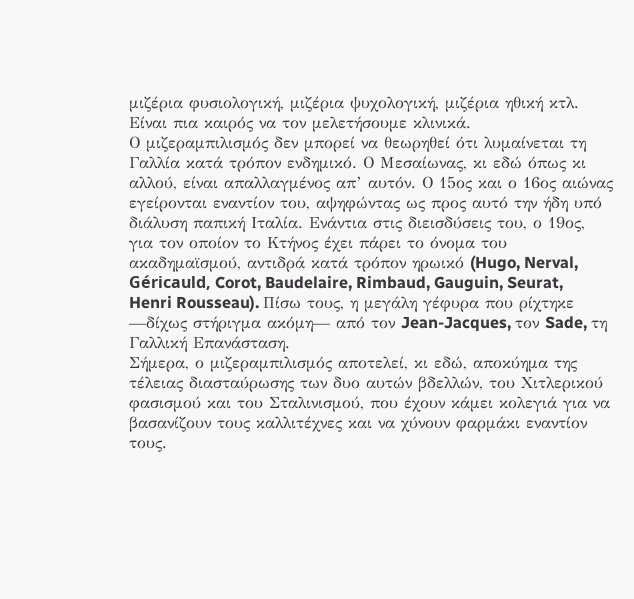μιζέρια φυσιολογική, μιζέρια ψυχολογική, μιζέρια ηθική κτλ. Είναι πια καιρός να τον μελετήσουμε κλινικά.
Ο μιζεραμπιλισμός δεν μπορεί να θεωρηθεί ότι λυμαίνεται τη Γαλλία κατά τρόπον ενδημικό. Ο Μεσαίωνας, κι εδώ όπως κι αλλού, είναι απαλλαγμένος απ’ αυτόν. Ο 15ος και ο 16ος αιώνας εγείρονται εναντίον του, αψηφώντας ως προς αυτό την ήδη υπό διάλυση παπική Ιταλία. Ενάντια στις διεισδύσεις του, ο 19ος, για τον οποίον το Κτήνος έχει πάρει το όνομα του ακαδημαϊσμού, αντιδρά κατά τρόπον ηρωικό (Hugo, Nerval, Géricauld, Corot, Baudelaire, Rimbaud, Gauguin, Seurat, Henri Rousseau). Πίσω τους, η μεγάλη γέφυρα που ρίχτηκε —δίχως στήριγμα ακόμη— από τον Jean-Jacques, τον Sade, τη Γαλλική Επανάσταση.
Σήμερα, ο μιζεραμπιλισμός αποτελεί, κι εδώ, αποκύημα της τέλειας διασταύρωσης των δυο αυτών βδελλών, του Χιτλερικού φασισμού και του Σταλινισμού, που έχουν κάμει κολεγιά για να βασανίζουν τους καλλιτέχνες και να χύνουν φαρμάκι εναντίον τους.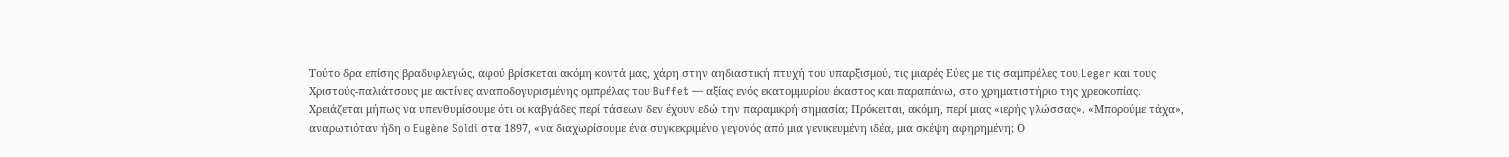Τούτο δρα επίσης βραδυφλεγώς, αφού βρίσκεται ακόμη κοντά μας, χάρη στην αηδιαστική πτυχή του υπαρξισμού, τις μιαρές Εύες με τις σαμπρέλες του Leger και τους Χριστούς-παλιάτσους με ακτίνες αναποδογυρισμένης ομπρέλας του Buffet — αξίας ενός εκατομμυρίου έκαστος και παραπάνω, στο χρηματιστήριο της χρεοκοπίας.
Χρειάζεται μήπως να υπενθυμίσουμε ότι οι καβγάδες περί τάσεων δεν έχουν εδώ την παραμικρή σημασία; Πρόκειται, ακόμη, περί μιας «ιερής γλώσσας». «Μπορούμε τάχα», αναρωτιόταν ήδη ο Eugène Soldi στα 1897, «να διαχωρίσουμε ένα συγκεκριμένο γεγονός από μια γενικευμένη ιδέα, μια σκέψη αφηρημένη; Ο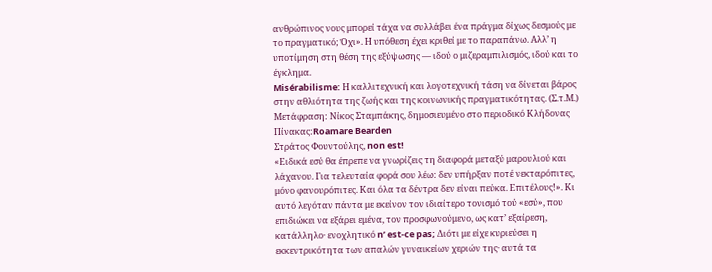ανθρώπινος νους μπορεί τάχα να συλλάβει ένα πράγμα δίχως δεσμούς με το πραγματικό; Όχι». Η υπόθεση έχει κριθεί με το παραπάνω. Αλλ’ η υποτίμηση στη θέση της εξύψωσης — ιδού ο μιζεραμπιλισμός, ιδού και το έγκλημα.
Misérabilisme: Η καλλιτεχνική και λογοτεχνική τάση να δίνεται βάρος στην αθλιότητα της ζωής και της κοινωνικής πραγματικότητας. (Σ.τ.Μ.)
Μετάφραση: Nίκος Σταμπάκης, δημοσιευμένο στο περιοδικό Κλήδονας
Πίνακας:Roamare Bearden
Στράτος Φουντούλης, non est!
«Ειδικά εσύ θα έπρεπε να γνωρίζεις τη διαφορά μεταξύ μαρουλιού και λάχανου. Για τελευταία φορά σου λέω: δεν υπήρξαν ποτέ νεκταρόπιτες, μόνο φανουρόπιτες. Και όλα τα δέντρα δεν είναι πεύκα. Επιτέλους!». Κι αυτό λεγόταν πάντα με εκείνον τον ιδιαίτερο τονισμό τού «εσύ», που επιδιώκει να εξάρει εμένα, τον προσφωνούμενο, ως κατ’ εξαίρεση, κατάλληλο· ενοχλητικό n’ est-ce pas; Διότι με είχε κυριεύσει η εκκεντρικότητα των απαλών γυναικείων χεριών της· αυτά τα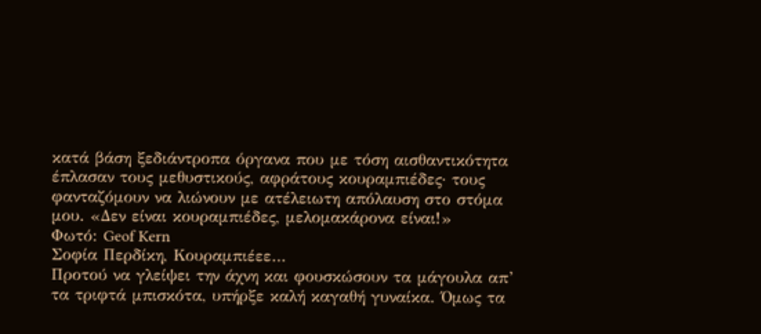κατά βάση ξεδιάντροπα όργανα που με τόση αισθαντικότητα έπλασαν τους μεθυστικούς, αφράτους κουραμπιέδες· τους φανταζόμουν να λιώνουν με ατέλειωτη απόλαυση στο στόμα μου. «Δεν είναι κουραμπιέδες, μελομακάρονα είναι!»
Φωτό: Geof Kern
Σοφία Περδίκη, Κουραμπιέεε…
Προτού να γλείψει την άχνη και φουσκώσουν τα μάγουλα απ’ τα τριφτά μπισκότα, υπήρξε καλή καγαθή γυναίκα. Όμως τα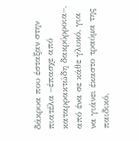δάκρυα που έσταξαν στην πιατέλα –έπασχε από καταρρακτώδη δακρύρροια–, από ένα σε κάθε γλυκό, για να γιάνει έκαστο τραύμα της παιδικό,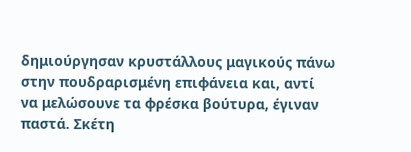δημιούργησαν κρυστάλλους μαγικούς πάνω στην πουδραρισμένη επιφάνεια και, αντί να μελώσουνε τα φρέσκα βούτυρα, έγιναν παστά. Σκέτη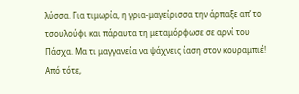λύσσα. Για τιμωρία, η γρια-μαγείρισσα την άρπαξε απ’ το τσουλούφι και πάραυτα τη μεταμόρφωσε σε αρνί του Πάσχα. Μα τι μαγγανεία να ψάχνεις ίαση στον κουραμπιέ!
Από τότε,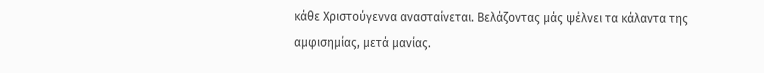κάθε Χριστούγεννα ανασταίνεται. Βελάζοντας μάς ψέλνει τα κάλαντα της αμφισημίας, μετά μανίας.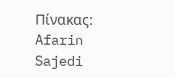Πίνακας: Afarin Sajedi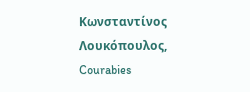Κωνσταντίνος Λουκόπουλος, Courabies